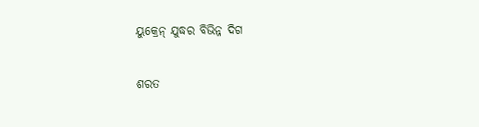ୟୁକ୍ରେନ୍‌ ଯୁଦ୍ଧର ବିଭିନ୍ନ ଦିଗ

ଶରତ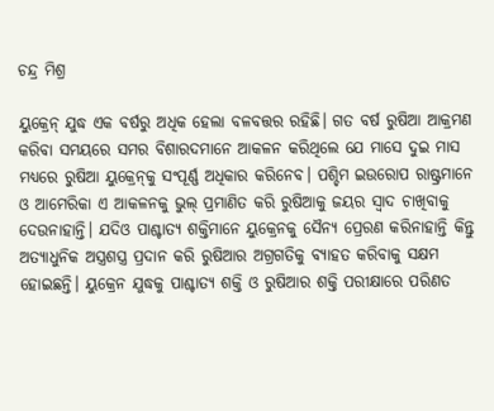ଚନ୍ଦ୍ର ମିଶ୍ର

ୟୁକ୍ରେନ୍‌ ଯୁଦ୍ଧ ଏକ ବର୍ଷରୁ ଅଧିକ ହେଲା ବଳବତ୍ତର ରହିଛି। ଗତ ବର୍ଷ ରୁଷିଆ ଆକ୍ରମଣ କରିବା ସମୟରେ ସମର ବିଶାରଦମାନେ ଆକଳନ କରିଥିଲେ ଯେ ମାସେ ଦୁଇ ମାସ ମଧ୍ୟରେ ରୁଷିଆ ୟୁକ୍ରେନ୍‌କୁ ସଂପୂର୍ଣ୍ଣ ଅଧିକାର କରିନେବ। ପଶ୍ଚିମ ଇଉରୋପ ରାଷ୍ଟ୍ରମାନେ ଓ ଆମେରିକା ଏ ଆକଳନକୁ ଭୁଲ୍‌ ପ୍ରମାଣିତ କରି ରୁଷିଆକୁ ଜୟର ସ୍ବାଦ ଚାଖିବାକୁ ଦେଉନାହାନ୍ତି। ଯଦିଓ ପାଶ୍ଚାତ୍ୟ ଶକ୍ତିମାନେ ୟୁକ୍ରେନକୁ ସୈନ୍ୟ ପ୍ରେରଣ କରିନାହାନ୍ତି କିନ୍ତୁ ଅତ୍ୟାଧୁନିକ ଅସ୍ତ୍ରଶସ୍ତ୍ର ପ୍ରଦାନ କରି ରୁ‌ଷିଆର ଅଗ୍ରଗତିକୁ ବ୍ୟାହତ କରିବାକୁ ସକ୍ଷମ ହୋଇଛନ୍ତି। ୟୁକ୍ରେନ ଯୁଦ୍ଧକୁ ପାଶ୍ଚାତ୍ୟ ଶକ୍ତି ଓ ରୁଷିଆର ଶକ୍ତି ପରୀକ୍ଷାରେ ପରିଣତ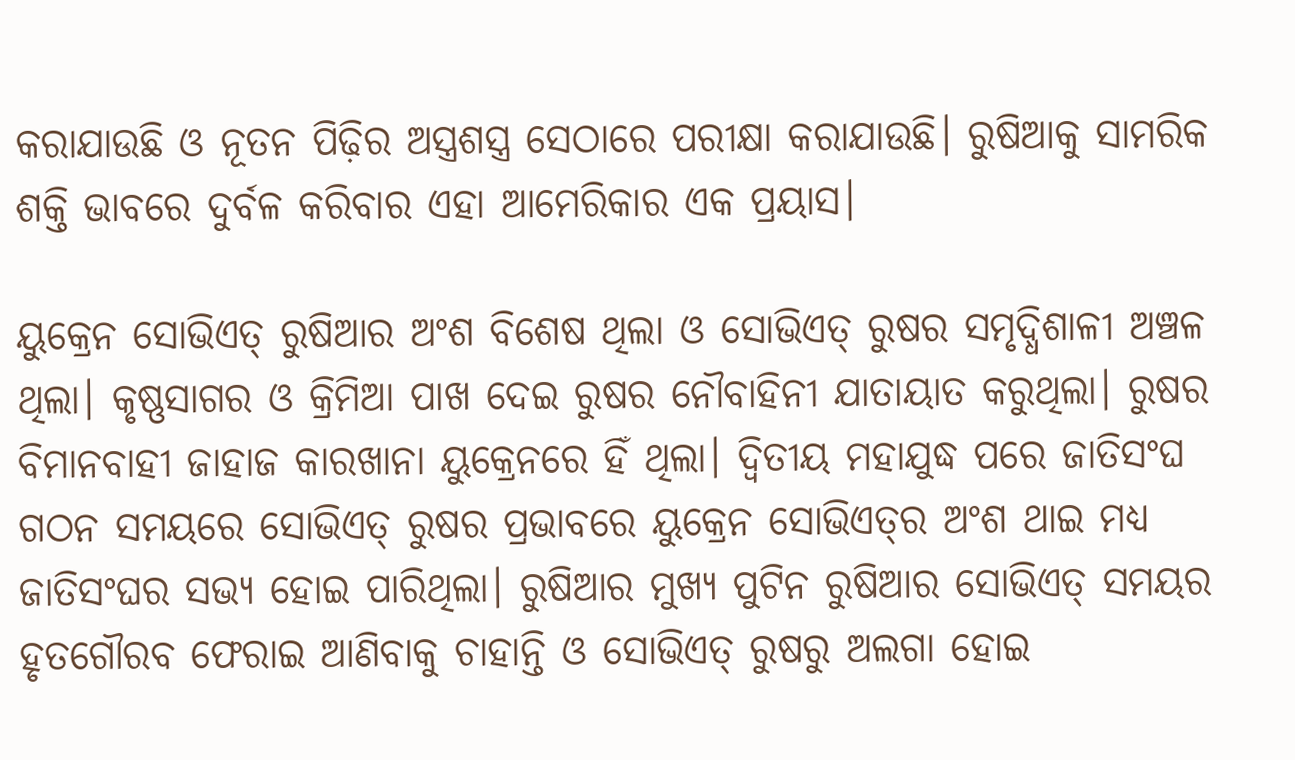କରାଯାଉଛି ଓ ନୂତନ ପିଢ଼ିର ଅସ୍ତ୍ରଶସ୍ତ୍ର ସେଠାରେ ପରୀକ୍ଷା କରାଯାଉଛି। ରୁଷିଆକୁ ସାମରିକ ଶକ୍ତି ଭାବରେ ଦୁର୍ବଳ କରିବାର ଏହା ଆମେରିକାର ଏକ ପ୍ରୟାସ।

ୟୁକ୍ରେନ ସୋଭିଏତ୍‌ ରୁଷିଆର ଅଂଶ ବିଶେଷ ଥିଲା ଓ ସୋଭିଏତ୍‌ ରୁଷର ସମୃଦ୍ଧିଶାଳୀ ଅଞ୍ଚଳ ଥିଲା। କୃଷ୍ଣସାଗର ଓ କ୍ରିମିଆ ପାଖ ଦେଇ ରୁଷର ନୌବାହିନୀ ଯାତାୟାତ କରୁଥିଲା। ରୁଷର ବିମାନବାହୀ ଜାହାଜ କାରଖାନା ୟୁକ୍ରେନରେ ହିଁ ଥିଲା। ଦ୍ବିତୀୟ ମହାଯୁଦ୍ଧ ପରେ ଜାତିସଂଘ ଗଠନ ସମୟରେ ସୋଭିଏତ୍‌ ରୁଷର ପ୍ରଭାବରେ ୟୁକ୍ରେନ ସୋଭିଏତ୍‌ର ଅଂଶ ଥାଇ ମଧ୍ୟ ଜାତିସଂଘର ସଭ୍ୟ ହୋଇ ପାରିଥିଲା। ରୁଷିଆର ମୁଖ୍ୟ ପୁଟିନ ରୁଷିଆର ସୋଭିଏତ୍ ସମୟର ହୃତଗୌରବ ଫେରାଇ ଆଣିବାକୁ ଚାହାନ୍ତି ଓ ସୋଭିଏତ୍‌ ରୁଷରୁ ଅଲଗା ହୋଇ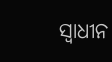ସ୍ବାଧୀନ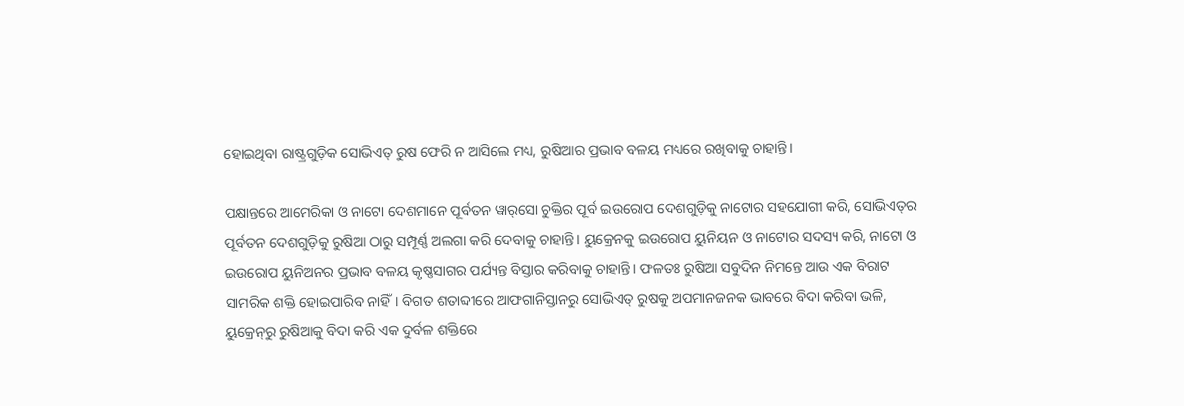ହୋଇଥିବା ରାଷ୍ଟ୍ରଗୁଡ଼ିକ ସୋଭିଏତ୍‌ ରୁଷ ଫେରି ନ ଆସିଲେ ମଧ୍ୟ, ରୁଷିଆର ପ୍ରଭାବ ବଳୟ ମଧ୍ୟରେ ରଖିବାକୁ ଚାହାନ୍ତି।

ପକ୍ଷାନ୍ତରେ ଆମେରିକା ଓ ନାଟୋ ଦେଶମାନେ ପୂର୍ବତନ ୱାର୍‌ସୋ ଚୁକ୍ତିର ପୂର୍ବ ଇଉରୋପ ଦେଶଗୁଡ଼ିକୁ ନାଟୋର ସହଯୋଗୀ କରି, ସୋଭିଏତ୍‌ର ପୂର୍ବତନ ଦେଶଗୁଡ଼ିକୁ ରୁଷିଆ ଠାରୁ ସମ୍ପୂର୍ଣ୍ଣ ଅଲଗା କରି ଦେବାକୁ ଚାହାନ୍ତି। ୟୁକ୍ରେନକୁ ଇଉରୋପ ୟୁନିୟନ ଓ ନାଟୋର ସଦସ୍ୟ କରି, ନାଟୋ ଓ ଇଉରୋପ ୟୁନିଅନର ପ୍ରଭାବ ବଳୟ କୃଷ୍ଣସାଗର ପର୍ଯ୍ୟନ୍ତ ବିସ୍ତାର କରିବାକୁ ଚାହାନ୍ତି। ଫଳତଃ ରୁଷିଆ ସବୁଦିନ ନିମନ୍ତେ ଆଉ ଏକ ବିରାଟ ସାମରିକ ଶକ୍ତି ହୋଇପାରିବ ନାହିଁ। ବିଗତ ଶତାବ୍ଦୀରେ ଆଫଗାନିସ୍ତାନରୁ ସୋଭିଏତ୍‌ ରୁଷକୁ ଅପମାନଜନକ ଭାବରେ ବିଦା କରିବା ଭଳି, ୟୁକ୍ରେନ୍‌ରୁ ରୁଷିଆକୁ ବିଦା କରି ଏକ ଦୁର୍ବଳ ଶକ୍ତିରେ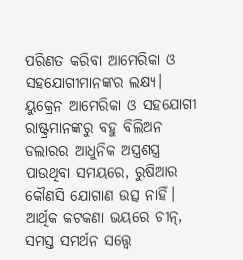ପରିଣତ କରିବା ଆମେରିକା ଓ ସହଯୋଗୀମାନଙ୍କର ଲକ୍ଷ୍ୟ। ୟୁକ୍ରେନ ଆମେରିକା ଓ ସହଯୋଗୀ ରାଷ୍ଟ୍ରମାନଙ୍କରୁ ବହୁ ବିଲିଅନ ଡଲାରର ଆଧୁନିକ ଅସ୍ତ୍ରଶସ୍ତ୍ର ପାଉଥିବା ସମୟରେ, ରୁଷିଆର କୌଣସି ଯୋଗାଣ ଉତ୍ସ ନାହିଁ। ଆର୍ଥିକ କଟକଣା ଭୟରେ ଚୀନ୍‌, ସମସ୍ତ ସମର୍ଥନ ସତ୍ତ୍ବେ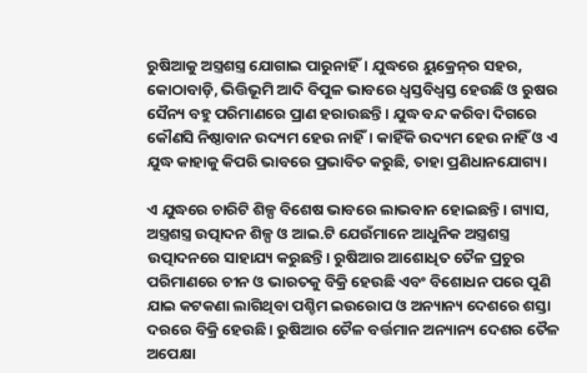ରୁଷିଆକୁ ଅସ୍ତ୍ରଶସ୍ତ୍ର ଯୋଗାଇ ପାରୁନାହିଁ। ଯୁଦ୍ଧରେ ୟୁକ୍ରେନ୍‌ର ସହର, କୋଠାବାଡ଼ି, ଭିତ୍ତିଭୂମି ଆଦି ବିପୁଳ ଭାବରେ ଧ୍ବସ୍ତବିଧ୍ବସ୍ତ ହେଉଛି ଓ ରୁଷର ସୈନ୍ୟ ବହୁ ପରିମାଣରେ ପ୍ରାଣ ହରାଉଛନ୍ତି। ଯୁଦ୍ଧ ବନ୍ଦ କରିବା ଦିଗରେ କୌଣସି ନିଷ୍ଠାବାନ ଉଦ୍ୟମ ହେଉ ନାହିଁ। କାହିଁକି ଉଦ୍ୟମ ହେଉ ନାହିଁ ଓ ଏ ଯୁଦ୍ଧ କାହାକୁ କିପରି ଭାବରେ ପ୍ରଭାବିତ କରୁଛି, ତାହା ପ୍ରଣିଧାନଯୋଗ୍ୟ।

ଏ ଯୁଦ୍ଧରେ ଚାରିଟି ଶିଳ୍ପ ବିଶେଷ ଭାବରେ ଲାଭବାନ ହୋଇଛନ୍ତି। ଗ୍ୟାସ, ଅସ୍ତ୍ରଶସ୍ତ୍ର ଉତ୍ପାଦନ ଶିଳ୍ପ ଓ ଆଇ.ଟି ଯେଉଁମାନେ ଆଧୁନିକ ଅସ୍ତ୍ରଶସ୍ତ୍ର ଉତ୍ପାଦନରେ ସାହାଯ୍ୟ କରୁଛନ୍ତି। ରୁଷିଆର ଆଶୋଧିତ ତୈଳ ପ୍ରଚୁର ପରିମାଣରେ ଚୀନ ଓ ଭାରତକୁ ବିକ୍ରି ହେଉଛି ଏବଂ ବିଶୋଧନ ପରେ ପୁଣି ଯାଇ କଟକଣା ଲାଗିଥିବା ପଶ୍ଚିମ ଇଉରୋପ ଓ ଅନ୍ୟାନ୍ୟ ଦେଶରେ ଶସ୍ତା ଦରରେ ବିକ୍ରି ହେଉଛି। ରୁଷିଆର ତୈଳ ବର୍ତ୍ତମାନ ଅନ୍ୟାନ୍ୟ ଦେଶର ତୈଳ ଅପେକ୍ଷା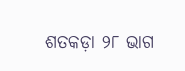ଶତକଡ଼ା ୨୮ ଭାଗ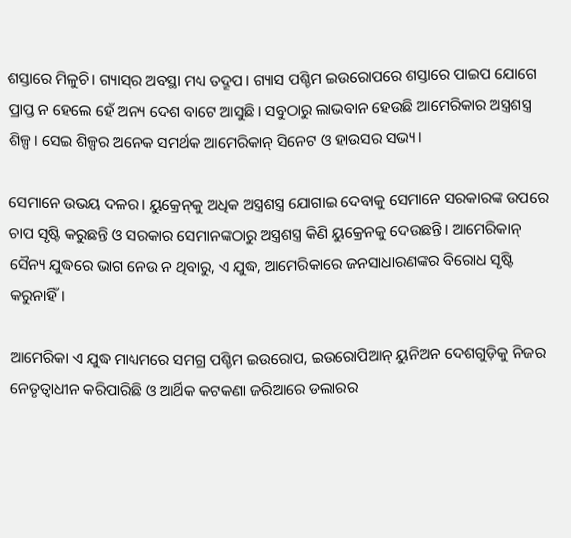ଶସ୍ତାରେ ମିଳୁଚି। ଗ୍ୟାସ୍‌ର ଅବସ୍ଥା ମଧ୍ୟ ତଦ୍ରୂପ। ଗ୍ୟାସ ପଶ୍ଚିମ ଇଉରୋପରେ ଶସ୍ତାରେ ପାଇପ ‌ଯୋଗେ ପ୍ରାପ୍ତ ନ ହେଲେ ହେଁ ଅନ୍ୟ ଦେଶ ବାଟେ ଆସୁଛି। ସବୁଠାରୁ ଲାଭବାନ ହେଉଛି ଆମେରିକାର ଅସ୍ତ୍ରଶସ୍ତ୍ର ଶିଳ୍ପ। ସେଇ ଶିଳ୍ପର ଅନେକ ସମର୍ଥକ ଆମେରିକାନ୍‌ ସିନେଟ ଓ ହାଉସର ସଭ୍ୟ।

ସେମାନେ ଉଭୟ ଦଳର। ୟୁକ୍ରେନ୍‌କୁ ଅଧିକ ଅସ୍ତ୍ରଶସ୍ତ୍ର ଯୋଗାଇ ଦେବାକୁ ସେମାନେ ସରକାରଙ୍କ ଉପରେ ଚାପ ସୃଷ୍ଟି କରୁଛନ୍ତି ଓ ସରକାର ସେମାନଙ୍କଠାରୁ ଅସ୍ତ୍ରଶସ୍ତ୍ର କିଣି ୟୁକ୍ରେନକୁ ଦେଉଛନ୍ତି। ଆମେରିକାନ୍‌ ସୈନ୍ୟ ଯୁଦ୍ଧରେ ଭାଗ ନେଉ ନ ଥିବାରୁ, ଏ ଯୁଦ୍ଧ, ଆମେରିକାରେ ଜନସାଧାରଣଙ୍କର ବିରୋଧ ସୃଷ୍ଟି କରୁନାହିଁ।

ଆମେରିକା ଏ ଯୁଦ୍ଧ ମାଧ୍ୟମରେ ସମଗ୍ର ପଶ୍ଚିମ ଇଉରୋପ, ଇଉରୋପିଆନ୍‌ ୟୁନିଅନ ଦେଶଗୁଡ଼ିକୁ ନିଜର ନେତୃତ୍ବାଧୀନ କରିପାରିଛି ଓ ଆର୍ଥିକ କଟକଣା ଜରିଆରେ ଡଲାରର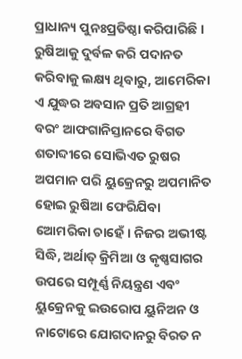ପ୍ରାଧାନ୍ୟ ପୁନଃପ୍ରତିଷ୍ଠା କରିପାରିଛି। ରୁଷିଆକୁ ଦୁର୍ବଳ କରି ପଦାନତ କରିବାକୁ ଲକ୍ଷ୍ୟ ଥିବାରୁ, ଆମେରିକା ଏ ଯୁଦ୍ଧର ଅବସାନ ପ୍ରତି ଆଗ୍ରହୀ ବରଂ ଆଫଗାନିସ୍ତାନରେ ବିଗତ ଶତାବ୍ଦୀରେ ସୋଭିଏତ ରୁଷର ଅପମାନ ପରି ୟୁକ୍ରେନରୁ ଅପମାନିତ ହୋଇ ରୁଷିଆ ଫେରିଯିବା ଆ‌େମରିକା ଚାହେଁ। ନିଜର ଅଭୀଷ୍ଟ ସିଦ୍ଧି, ଅର୍ଥାତ୍‌ କ୍ରିମିଆ ଓ କୃଷ୍ଣସାଗର ଉପରେ ସମ୍ପୂର୍ଣ୍ଣ ନିୟନ୍ତ୍ରଣ ଏବଂ ୟୁକ୍ରେନକୁ ଇଉରୋପ ୟୁନିଅନ ଓ ନାଟୋରେ ଯୋଗଦାନରୁ ବିରତ ନ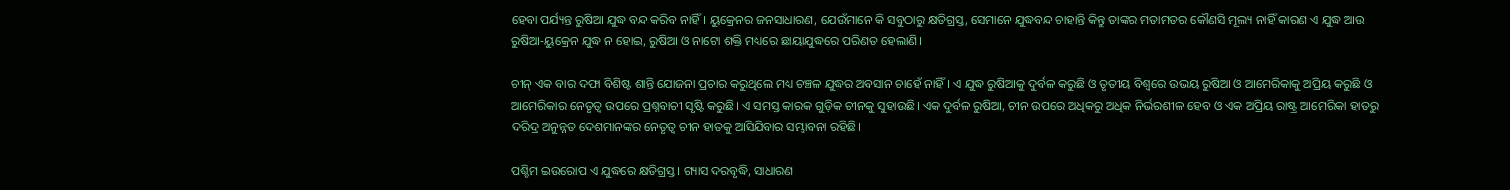ହେବା ପର୍ଯ୍ୟନ୍ତ ରୁଷିଆ ଯୁଦ୍ଧ ବନ୍ଦ କରିବ ନାହିଁ। ୟୁକ୍ରେନର ଜନସାଧାରଣ, ଯେଉଁମାନେ କି ସବୁଠାରୁ କ୍ଷତିଗ୍ରସ୍ତ, ସେମାନେ ଯୁଦ୍ଧବନ୍ଦ ଚାହାନ୍ତି କିନ୍ତୁ ତାଙ୍କର ମତାମତର କୌଣସି ମୂଲ୍ୟ ନାହିଁ କାରଣ ଏ ଯୁଦ୍ଧ ଆଉ ରୁଷିଆ-ୟୁକ୍ରେନ ଯୁଦ୍ଧ ନ ହୋଇ, ରୁଷିଆ ଓ ନାଟୋ ଶକ୍ତି ମଧ୍ୟରେ ଛାୟାଯୁଦ୍ଧରେ ପରିଣତ ହେଲାଣି।

ଚୀନ୍‌ ଏକ ବାର ଦଫା ବିଶିଷ୍ଟ ଶାନ୍ତି ଯୋଜନା ପ୍ରଚାର କରୁଥିଲେ ମଧ୍ୟ ଚଞ୍ଚଳ ଯୁଦ୍ଧର ଅବସାନ ଚାହେଁ ନାହିଁ। ଏ ଯୁଦ୍ଧ ରୁଷିଆକୁ ଦୁର୍ବଳ କରୁଛି ଓ ତୃତୀୟ ବିଶ୍ବରେ ଉଭୟ ରୁଷିଆ ଓ ଆମେରିକାକୁ ଅପ୍ରିୟ କରୁଛି ଓ ଆମେରିକାର ନେତୃତ୍ବ ଉପରେ ପ୍ରଶ୍ନବାଚୀ ସୃଷ୍ଟି କରୁଛି। ଏ ସମସ୍ତ କାରକ ଗୁଡ଼ିକ ଚୀନକୁ ସୁହାଉଛି। ଏକ ଦୁର୍ବଳ ରୁଷିଆ, ଚୀନ ଉପରେ ଅଧିକରୁ ଅଧିକ ନିର୍ଭରଶୀଳ ହେବ ଓ ଏକ ଅପ୍ରିୟ ରାଷ୍ଟ୍ର ଆମେରିକା ହାତରୁ ଦରିଦ୍ର ଅନୁନ୍ନତ ଦେଶମାନଙ୍କର ନେତୃତ୍ବ ଚୀନ ହାତକୁ ଆସିଯିବାର ସମ୍ଭାବନା ରହିଛି।

ପଶ୍ଚିମ ଇଉରୋପ ଏ ଯୁଦ୍ଧରେ କ୍ଷତିଗ୍ରସ୍ତ। ଗ୍ୟାସ ଦରବୃଦ୍ଧି, ସାଧାରଣ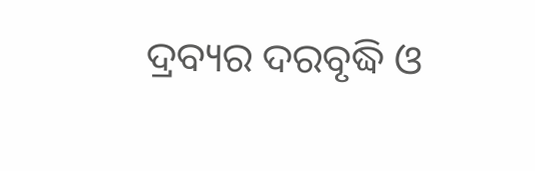ଦ୍ରବ୍ୟର ଦରବୃଦ୍ଧି ଓ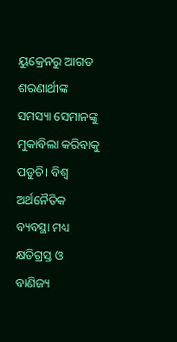ୟୁକ୍ରେନରୁ ଆଗତ ଶରଣାର୍ଥୀଙ୍କ ସମସ୍ୟା ସେମାନଙ୍କୁ ମୁକାବିଲା କରିବାକୁ ପଡୁଚି। ବିଶ୍ବ ଅର୍ଥନୈତିକ ବ୍ୟବସ୍ଥା ମଧ୍ୟ କ୍ଷତିଗ୍ରସ୍ତ ଓ ବାଣିଜ୍ୟ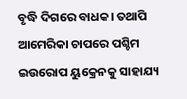ବୃଦ୍ଧି ଦିଗରେ ବାଧକ। ତଥାପି ଆମେରିକା ଚାପରେ ପଶ୍ଚିମ ଇଉରୋପ ୟୁକ୍ରେନକୁ ସାହାଯ୍ୟ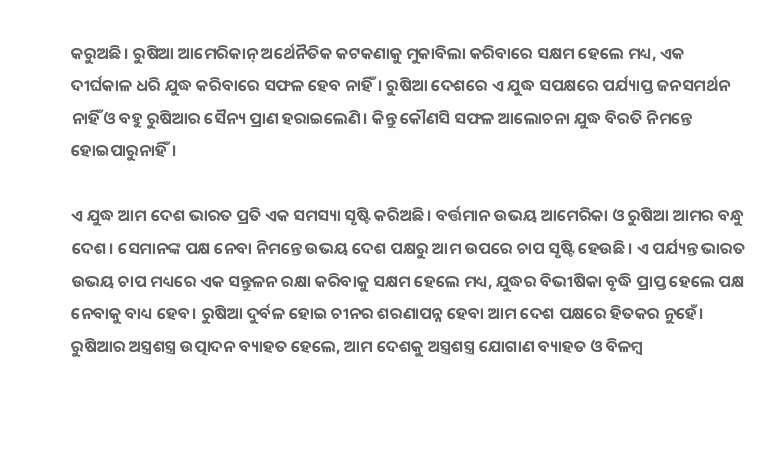କରୁଅଛି। ରୁଷିଆ ଆମେରିକାନ୍‌ ଅର୍ଥ‌େନୖତିକ କଟକଣାକୁ ମୁକାବିଲା କରିବାରେ ସକ୍ଷମ ହେଲେ ମଧ୍ୟ, ଏକ ଦୀର୍ଘକାଳ ଧରି ଯୁଦ୍ଧ କରିବାରେ ସଫଳ ହେବ ନାହିଁ। ରୁଷିଆ ଦେଶରେ ଏ ଯୁଦ୍ଧ ସପକ୍ଷରେ ପର୍ଯ୍ୟାପ୍ତ ଜନସମର୍ଥନ ନାହିଁ ଓ ବହୁ ରୁଷିଆର ସୈନ୍ୟ ପ୍ରାଣ ହରାଇଲେଣି। କିନ୍ତୁ କୌଣସି ସଫଳ ଆଲୋଚନା ଯୁଦ୍ଧ ବିରତି ନିମନ୍ତେ ହୋଇପାରୁନାହିଁ।

ଏ ଯୁଦ୍ଧ ଆମ ଦେଶ ଭାରତ ପ୍ରତି ଏକ ସମସ୍ୟା ସୃଷ୍ଟି କରିଅଛି। ବର୍ତ୍ତମାନ ଉଭୟ ଆମେରିକା ଓ ରୁଷିଆ ଆମର ବନ୍ଧୁ ଦେଶ। ସେମାନଙ୍କ ପକ୍ଷ ନେବା ନିମନ୍ତେ ଉଭୟ ଦେଶ ପକ୍ଷରୁ ଆମ ଉପରେ ଚାପ ସୃଷ୍ଟି ହେଉଛି। ଏ ପର୍ଯ୍ୟନ୍ତ ଭାରତ ଉଭୟ ଚାପ ମଧ୍ୟରେ ଏକ ସନ୍ତୁଳନ ରକ୍ଷା କରିବାକୁ ସକ୍ଷମ ହେଲେ ମଧ୍ୟ, ଯୁଦ୍ଧର ବିଭୀଷିକା ବୃଦ୍ଧି ପ୍ରାପ୍ତ ହେଲେ ପକ୍ଷ ନେବାକୁ ବାଧ୍ୟ ହେବ। ରୁଷିଆ ଦୁର୍ବଳ ହୋଇ ଚୀନର ଶରଣାପନ୍ନ ହେବା ଆମ ଦେଶ ପକ୍ଷରେ ହିତକର ନୁହେଁ। ରୁଷିଆର ଅସ୍ତ୍ରଶସ୍ତ୍ର ଉତ୍ପାଦନ ବ୍ୟାହତ ହେଲେ, ଆମ ଦେଶକୁ ଅସ୍ତ୍ରଶସ୍ତ୍ର ଯୋଗାଣ ବ୍ୟାହତ ଓ ବିଳମ୍ବ‌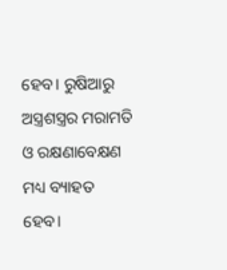ହେବ। ରୁଷିଆରୁ ଅସ୍ତ୍ରଶସ୍ତ୍ରର ମରାମତି ଓ ରକ୍ଷଣାବେକ୍ଷଣ ମଧ୍ୟ ବ୍ୟାହତ ହେବ।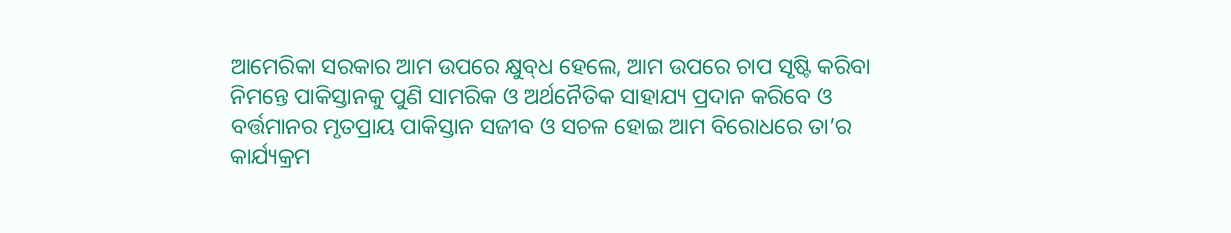ଆମେରିକା ସରକାର ଆମ ଉପରେ କ୍ଷୁବ୍‌ଧ ହେଲେ, ଆମ ଉପରେ ଚାପ ସୃଷ୍ଟି କରିବା ନିମନ୍ତେ ପାକିସ୍ତାନକୁ ପୁଣି ସାମରିକ ଓ ଅର୍ଥନୈତିକ ସାହାଯ୍ୟ ପ୍ରଦାନ କରିବେ ଓ ବର୍ତ୍ତମାନର ମୃତପ୍ରାୟ ପାକିସ୍ତାନ ସଜୀବ ଓ ସଚଳ ହୋଇ ଆମ ବିରୋଧରେ ତା’ର କାର୍ଯ୍ୟକ୍ରମ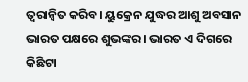ତ୍ବରାନ୍ବିତ କରିବ। ୟୁକ୍ରେନ ଯୁଦ୍ଧର ଆଶୁ ଅବସାନ ଭାରତ ପକ୍ଷରେ ଶୁଭଙ୍କର। ଭାରତ ଏ ଦିଗରେ କିଛିଟା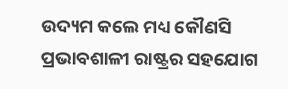ଉଦ୍ୟମ କଲେ ମଧ୍ୟ କୌଣସି ପ୍ରଭାବଶାଳୀ ରାଷ୍ଟ୍ରର ସହଯୋଗ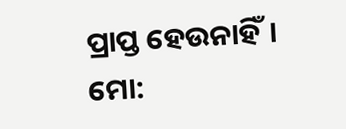ପ୍ରାପ୍ତ ହେଉନାହିଁ।
ମୋ: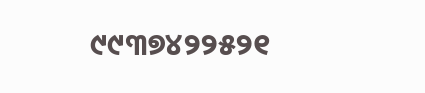୯୯୩୭୪୨୨୫୨୧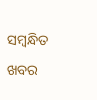ସମ୍ବନ୍ଧିତ ଖବର